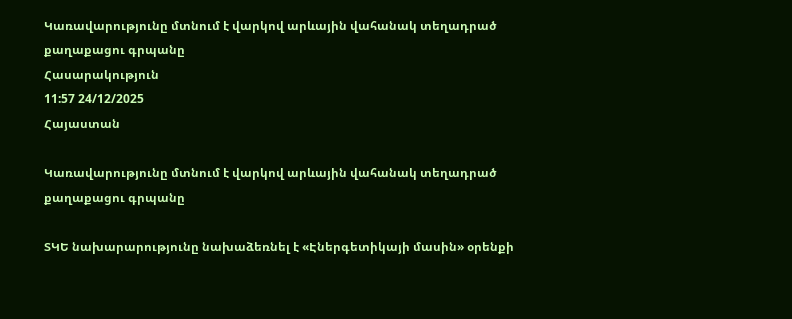Կառավարությունը մտնում է վարկով արևային վահանակ տեղադրած քաղաքացու գրպանը
Հասարակություն
11:57 24/12/2025
Հայաստան

Կառավարությունը մտնում է վարկով արևային վահանակ տեղադրած քաղաքացու գրպանը

ՏԿԵ նախարարությունը նախաձեռնել է «Էներգետիկայի մասին» օրենքի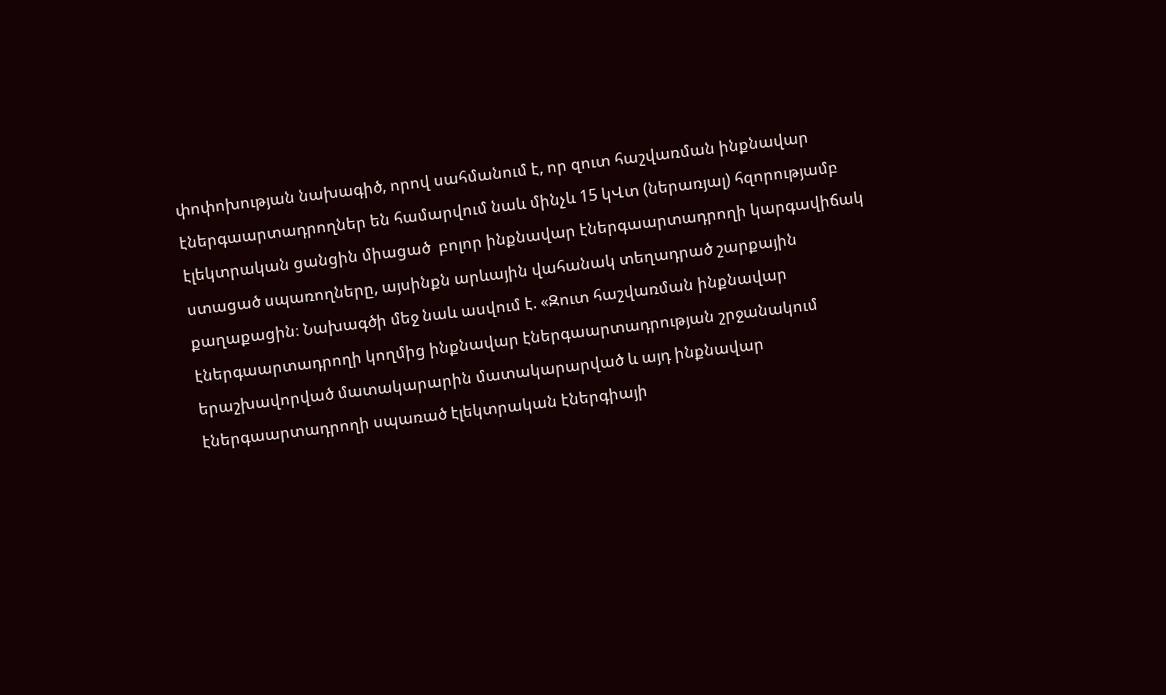փոփոխության նախագիծ, որով սահմանում է, որ զուտ հաշվառման ինքնավար էներգաարտադրողներ են համարվում նաև մինչև 15 կՎտ (ներառյալ) հզորությամբ էլեկտրական ցանցին միացած  բոլոր ինքնավար էներգաարտադրողի կարգավիճակ ստացած սպառողները, այսինքն արևային վահանակ տեղադրած շարքային քաղաքացին։ Նախագծի մեջ նաև ասվում է. «Զուտ հաշվառման ինքնավար էներգաարտադրողի կողմից ինքնավար էներգաարտադրության շրջանակում երաշխավորված մատակարարին մատակարարված և այդ ինքնավար էներգաարտադրողի սպառած էլեկտրական էներգիայի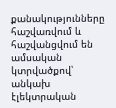քանակությունները հաշվառվում և հաշվանցվում են ամսական կտրվածքով՝ անկախ էլեկտրական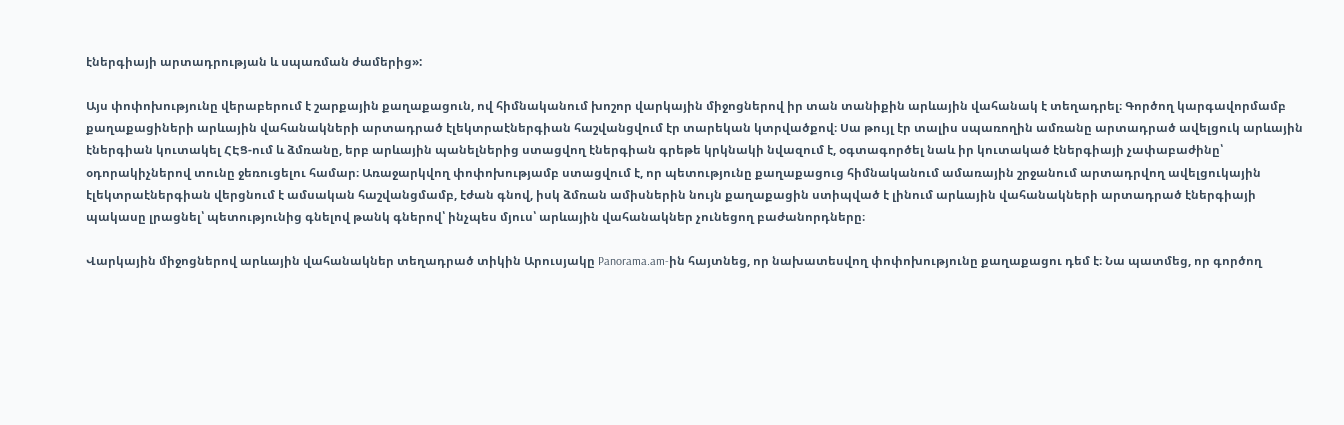էներգիայի արտադրության և սպառման ժամերից»:

Այս փոփոխությունը վերաբերում է շարքային քաղաքացուն, ով հիմնականում խոշոր վարկային միջոցներով իր տան տանիքին արևային վահանակ է տեղադրել։ Գործող կարգավորմամբ քաղաքացիների արևային վահանակների արտադրած էլեկտրաէներգիան հաշվանցվում էր տարեկան կտրվածքով։ Սա թույլ էր տալիս սպառողին ամռանը արտադրած ավելցուկ արևային էներգիան կուտակել ՀԷՑ-ում և ձմռանը, երբ արևային պանելներից ստացվող էներգիան գրեթե կրկնակի նվազում է, օգտագործել նաև իր կուտակած էներգիայի չափաբաժինը՝ օդորակիչներով տունը ջեռուցելու համար։ Առաջարկվող փոփոխությամբ ստացվում է, որ պետությունը քաղաքացուց հիմնականում ամառային շրջանում արտադրվող ավելցուկային էլեկտրաէներգիան վերցնում է ամսական հաշվանցմամբ, էժան գնով, իսկ ձմռան ամիսներին նույն քաղաքացին ստիպված է լինում արևային վահանակների արտադրած էներգիայի պակասը լրացնել՝ պետությունից գնելով թանկ գներով՝ ինչպես մյուս՝ արևային վահանակներ չունեցող բաժանորդները։

Վարկային միջոցներով արևային վահանակներ տեղադրած տիկին Արուսյակը Panorama.am-ին հայտնեց, որ նախատեսվող փոփոխությունը քաղաքացու դեմ է։ Նա պատմեց, որ գործող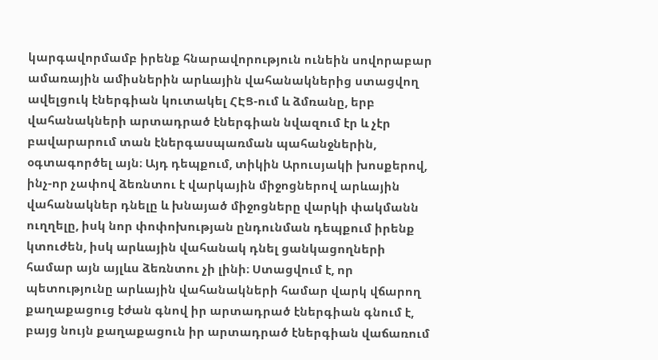կարգավորմամբ իրենք հնարավորություն ունեին սովորաբար ամառային ամիսներին արևային վահանակներից ստացվող ավելցուկ էներգիան կուտակել ՀԷՑ-ում և ձմռանը, երբ վահանակների արտադրած էներգիան նվազում էր և չէր բավարարում տան էներգասպառման պահանջներին, օգտագործել այն։ Այդ դեպքում, տիկին Արուսյակի խոսքերով, ինչ-որ չափով ձեռնտու է վարկային միջոցներով արևային վահանակներ դնելը և խնայած միջոցները վարկի փակմանն ուղղելը, իսկ նոր փոփոխության ընդունման դեպքում իրենք կտուժեն, իսկ արևային վահանակ դնել ցանկացողների համար այն այլևս ձեռնտու չի լինի։ Ստացվում է, որ պետությունը արևային վահանակների համար վարկ վճարող քաղաքացուց էժան գնով իր արտադրած էներգիան գնում է, բայց նույն քաղաքացուն իր արտադրած էներգիան վաճառում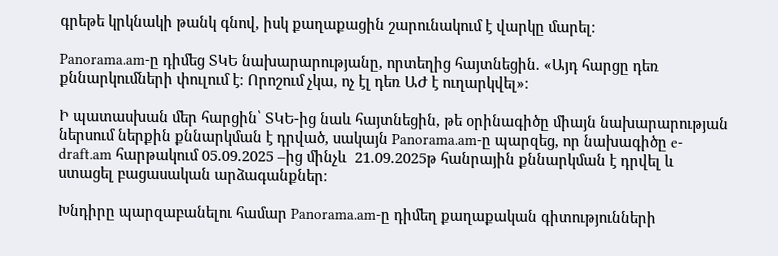գրեթե կրկնակի թանկ գնով, իսկ քաղաքացին շարունակում է վարկը մարել։

Panorama.am-ը դիմեց ՏԿԵ նախարարությանը, որտեղից հայտնեցին. «Այդ հարցը դեռ քննարկումների փուլում է։ Որոշում չկա, ոչ էլ դեռ ԱԺ է ուղարկվել»։

Ի պատասխան մեր հարցին՝ ՏԿԵ-ից նաև հայտնեցին, թե օրինագիծը միայն նախարարության ներսում ներքին քննարկման է դրված, սակայն Panorama.am-ը պարզեց, որ նախագիծը e-draft.am հարթակում 05.09.2025 –ից մինչև  21.09.2025թ հանրային քննարկման է դրվել և ստացել բացասական արձագանքներ։

Խնդիրը պարզաբանելու համար Panorama.am-ը դիմեղ քաղաքական գիտությունների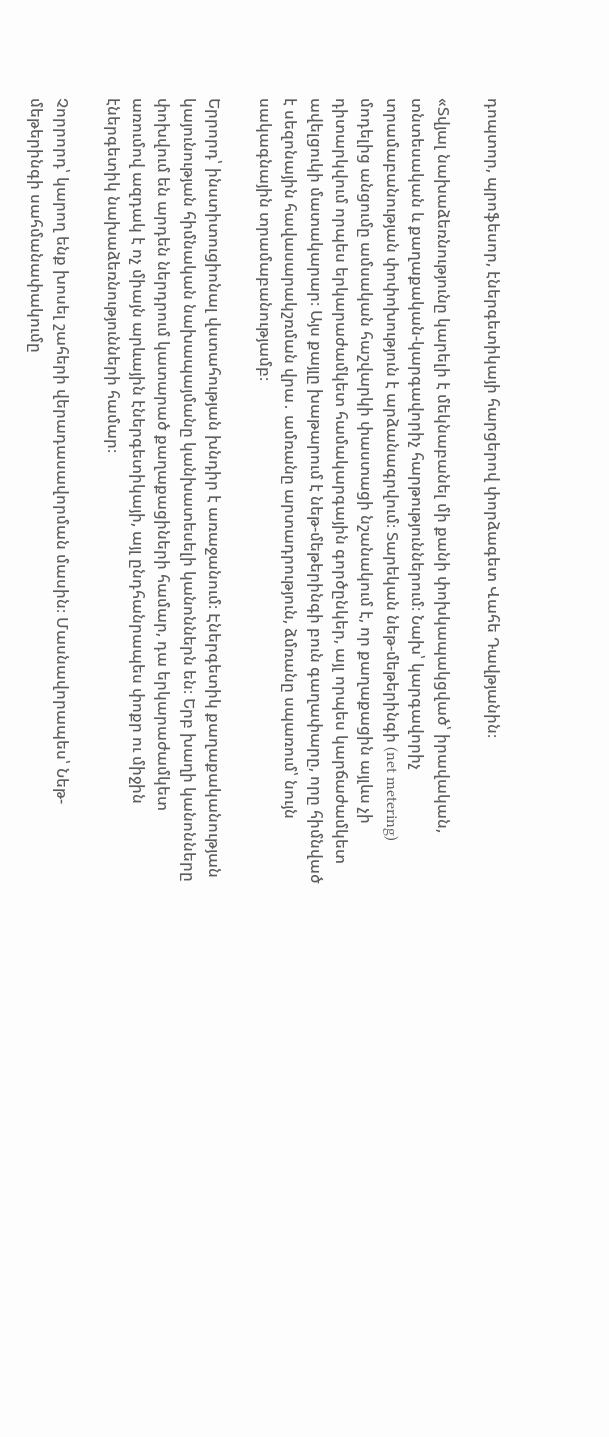դոպտոր, պրոֆեսոր, էներգետիկայի հարցերով փորձագետ Վահե Դավթյանին։

«Տվյալ նախաձեռնությունը կարելի է մեկնաբանել մի քանի փոխկապակցված՝ իրավական, տնտեսական և քաղաքական-կարգավորիչ հարթություններում։ Նախ՝ կարգավորիչ տրամաբանության փոփոխություն է արձանագրվում։ Տարեկան նեթ-մեթերինգի (net metering) մոդելից անցումը ամսական հաշվարկի փաստացի նշանակում է, որ քաղաքացին այլևս չի դիտարկվում որպես երկարաժամկետ համակարգային գործընկեր, այլ որպես կարճաժամկետ ավելցուկի մատակարար։ Այս քայլը խաթարում է նեթ-մեթերինգի բուն գաղափարը, որը հիմնված է սեզոնային հավասարակշռման վրա․ ամռանը արտադրություն, ձմռանը սպառում՝ նույն սակագնային տրամաբանությամբ։

Երրորդ՝ ինստիտուցիոնալ վստահության խնդիր է առաջանում։ Էներգետիկ քաղաքականության կայունության հիմնական նախապայմանը կանխատեսելի կանոններն են։ Երբ խաղի կանոնները փոխվում են արդեն ներդրում կատարած քաղաքացիների համար, դա երկարաժամկետ առումով ազդակ է ոչ միայն արևային էներգետիկայի, այլ ընդհանրապես փոքր ու միջին էներգետիկ նախաձեռնությունների համար։

Չորրորդ՝ կարող ենք խոսել շահերի վերադասավորման մասին։ Մասնավորապես՝ Նեթ-մեթերինգի սահմանափակումը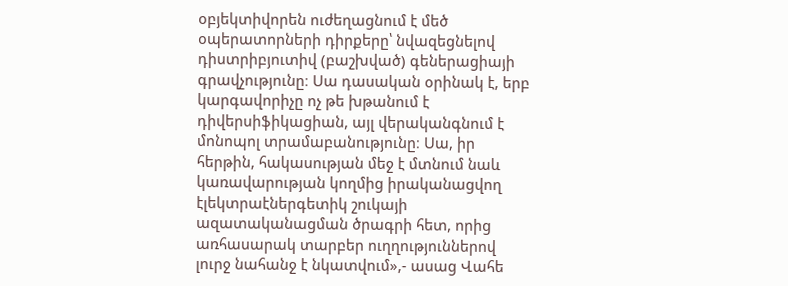օբյեկտիվորեն ուժեղացնում է մեծ օպերատորների դիրքերը՝ նվազեցնելով դիստրիբյուտիվ (բաշխված) գեներացիայի գրավչությունը։ Սա դասական օրինակ է, երբ կարգավորիչը ոչ թե խթանում է դիվերսիֆիկացիան, այլ վերականգնում է մոնոպոլ տրամաբանությունը։ Սա, իր հերթին, հակասության մեջ է մտնում նաև կառավարության կողմից իրականացվող էլեկտրաէներգետիկ շուկայի ազատականացման ծրագրի հետ, որից առհասարակ տարբեր ուղղություններով լուրջ նահանջ է նկատվում»,- ասաց Վահե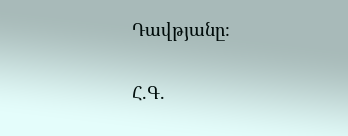Դավթյանը։

Հ.Գ.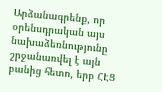Արձանագրենք, որ օրենսդրական այս նախաձեռնությունը շրջանառվել է այն բանից հետո, երբ ՀԷՑ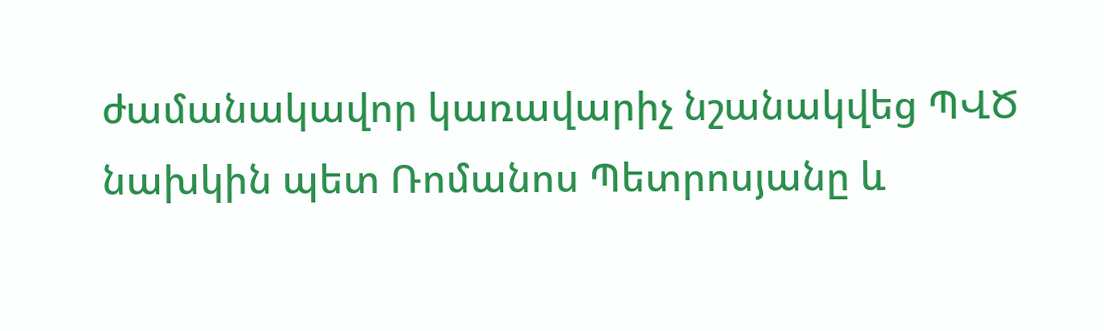ժամանակավոր կառավարիչ նշանակվեց ՊՎԾ նախկին պետ Ռոմանոս Պետրոսյանը և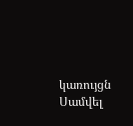կառույցն Սամվել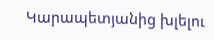Կարապետյանից խլելու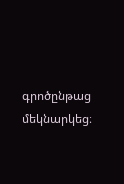գրոծընթաց մեկնարկեց։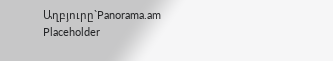Աղբյուրը`Panorama.am
Placeholder